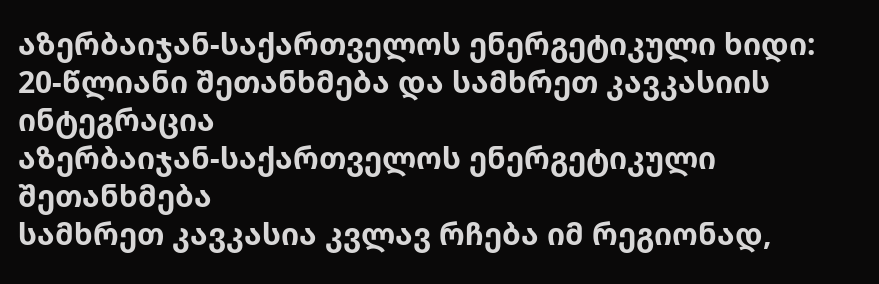აზერბაიჯან-საქართველოს ენერგეტიკული ხიდი: 20-წლიანი შეთანხმება და სამხრეთ კავკასიის ინტეგრაცია
აზერბაიჯან-საქართველოს ენერგეტიკული შეთანხმება
სამხრეთ კავკასია კვლავ რჩება იმ რეგიონად,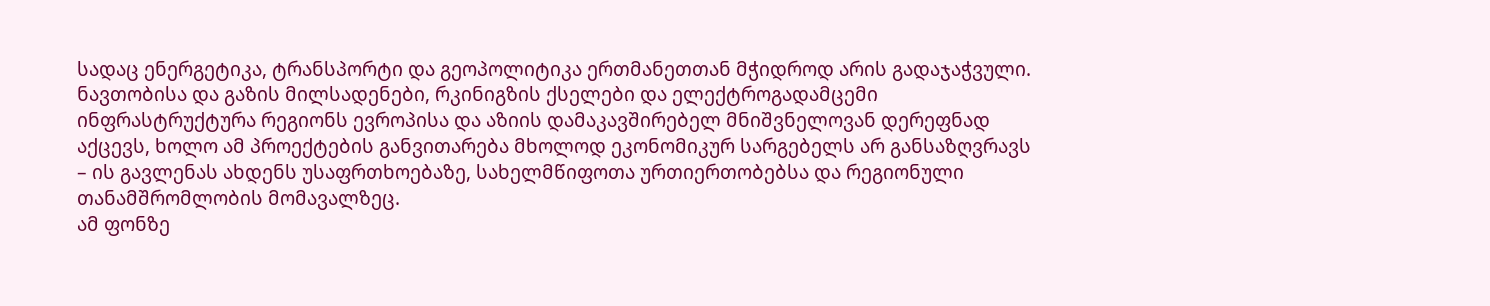სადაც ენერგეტიკა, ტრანსპორტი და გეოპოლიტიკა ერთმანეთთან მჭიდროდ არის გადაჯაჭვული. ნავთობისა და გაზის მილსადენები, რკინიგზის ქსელები და ელექტროგადამცემი ინფრასტრუქტურა რეგიონს ევროპისა და აზიის დამაკავშირებელ მნიშვნელოვან დერეფნად აქცევს, ხოლო ამ პროექტების განვითარება მხოლოდ ეკონომიკურ სარგებელს არ განსაზღვრავს – ის გავლენას ახდენს უსაფრთხოებაზე, სახელმწიფოთა ურთიერთობებსა და რეგიონული თანამშრომლობის მომავალზეც.
ამ ფონზე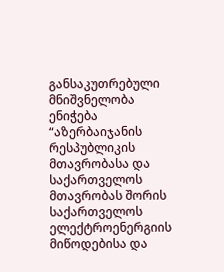განსაკუთრებული მნიშვნელობა ენიჭება “აზერბაიჯანის რესპუბლიკის მთავრობასა და საქართველოს მთავრობას შორის საქართველოს ელექტროენერგიის მიწოდებისა და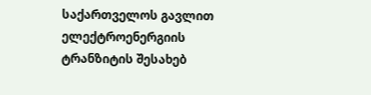საქართველოს გავლით ელექტროენერგიის ტრანზიტის შესახებ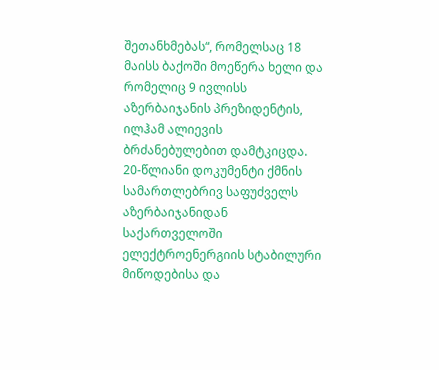შეთანხმებას“, რომელსაც 18 მაისს ბაქოში მოეწერა ხელი და რომელიც 9 ივლისს აზერბაიჯანის პრეზიდენტის, ილჰამ ალიევის ბრძანებულებით დამტკიცდა.
20-წლიანი დოკუმენტი ქმნის სამართლებრივ საფუძველს აზერბაიჯანიდან საქართველოში ელექტროენერგიის სტაბილური მიწოდებისა და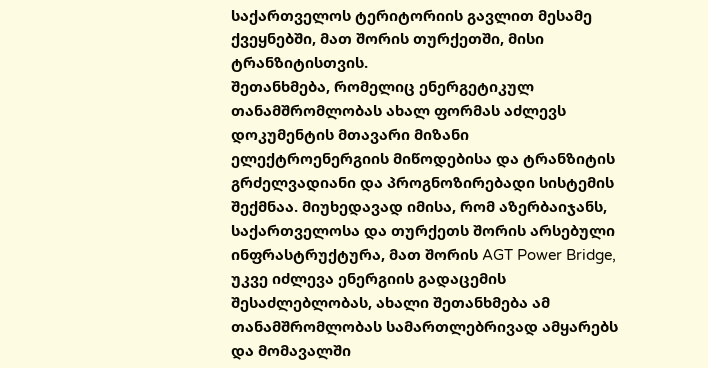საქართველოს ტერიტორიის გავლით მესამე ქვეყნებში, მათ შორის თურქეთში, მისი ტრანზიტისთვის.
შეთანხმება, რომელიც ენერგეტიკულ თანამშრომლობას ახალ ფორმას აძლევს
დოკუმენტის მთავარი მიზანი ელექტროენერგიის მიწოდებისა და ტრანზიტის გრძელვადიანი და პროგნოზირებადი სისტემის შექმნაა. მიუხედავად იმისა, რომ აზერბაიჯანს, საქართველოსა და თურქეთს შორის არსებული ინფრასტრუქტურა, მათ შორის AGT Power Bridge, უკვე იძლევა ენერგიის გადაცემის შესაძლებლობას, ახალი შეთანხმება ამ თანამშრომლობას სამართლებრივად ამყარებს და მომავალში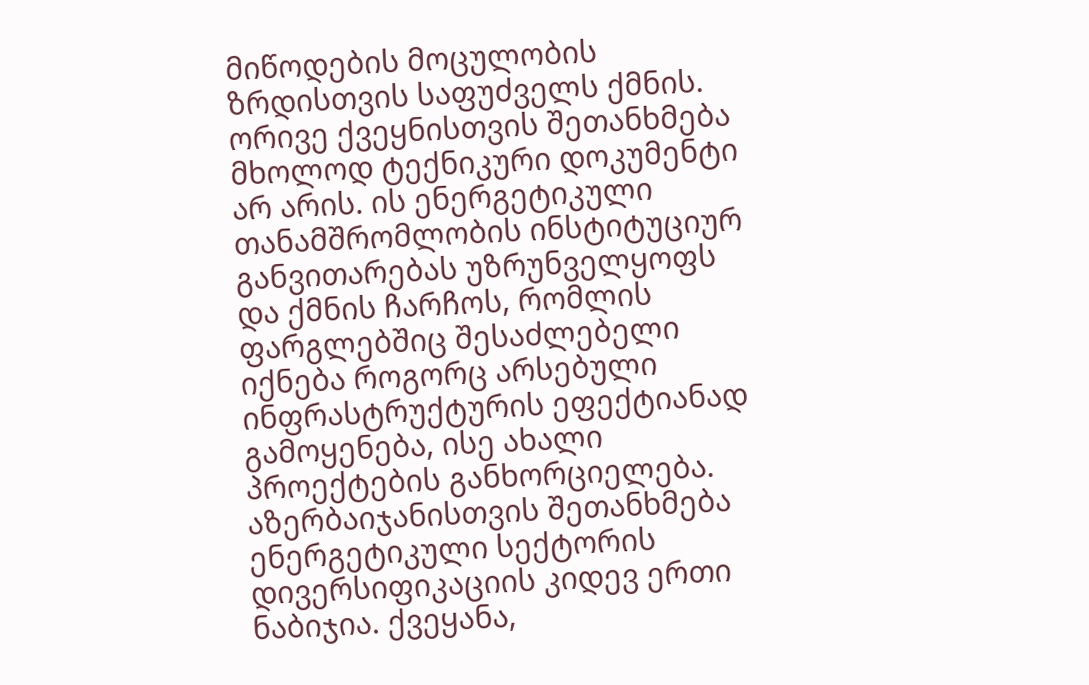მიწოდების მოცულობის ზრდისთვის საფუძველს ქმნის.
ორივე ქვეყნისთვის შეთანხმება მხოლოდ ტექნიკური დოკუმენტი არ არის. ის ენერგეტიკული თანამშრომლობის ინსტიტუციურ განვითარებას უზრუნველყოფს და ქმნის ჩარჩოს, რომლის ფარგლებშიც შესაძლებელი იქნება როგორც არსებული ინფრასტრუქტურის ეფექტიანად გამოყენება, ისე ახალი პროექტების განხორციელება.
აზერბაიჯანისთვის შეთანხმება ენერგეტიკული სექტორის დივერსიფიკაციის კიდევ ერთი ნაბიჯია. ქვეყანა,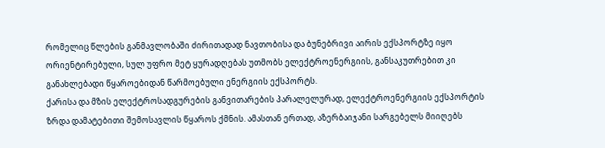რომელიც წლების განმავლობაში ძირითადად ნავთობისა და ბუნებრივი აირის ექსპორტზე იყო ორიენტირებული, სულ უფრო მეტ ყურადღებას უთმობს ელექტროენერგიის, განსაკუთრებით კი განახლებადი წყაროებიდან წარმოებული ენერგიის ექსპორტს.
ქარისა და მზის ელექტროსადგურების განვითარების პარალელურად, ელექტროენერგიის ექსპორტის ზრდა დამატებითი შემოსავლის წყაროს ქმნის. ამასთან ერთად, აზერბაიჯანი სარგებელს მიიღებს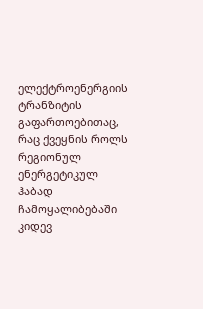ელექტროენერგიის ტრანზიტის გაფართოებითაც, რაც ქვეყნის როლს რეგიონულ ენერგეტიკულ ჰაბად ჩამოყალიბებაში კიდევ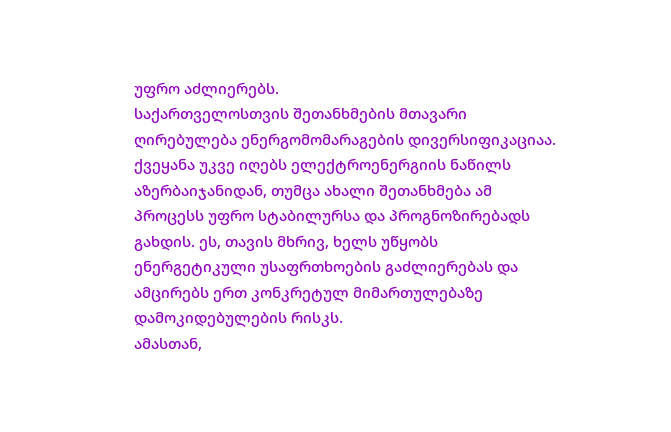უფრო აძლიერებს.
საქართველოსთვის შეთანხმების მთავარი ღირებულება ენერგომომარაგების დივერსიფიკაციაა. ქვეყანა უკვე იღებს ელექტროენერგიის ნაწილს აზერბაიჯანიდან, თუმცა ახალი შეთანხმება ამ პროცესს უფრო სტაბილურსა და პროგნოზირებადს გახდის. ეს, თავის მხრივ, ხელს უწყობს ენერგეტიკული უსაფრთხოების გაძლიერებას და ამცირებს ერთ კონკრეტულ მიმართულებაზე დამოკიდებულების რისკს.
ამასთან,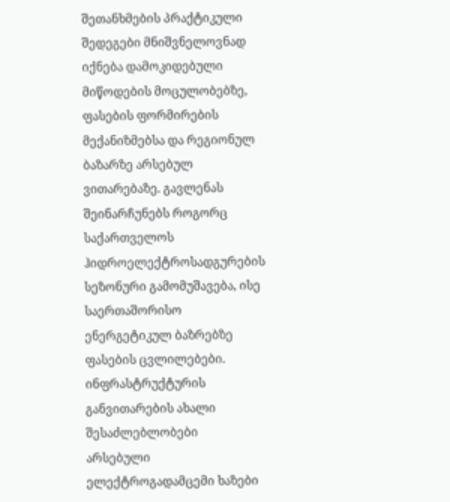შეთანხმების პრაქტიკული შედეგები მნიშვნელოვნად იქნება დამოკიდებული მიწოდების მოცულობებზე, ფასების ფორმირების მექანიზმებსა და რეგიონულ ბაზარზე არსებულ ვითარებაზე. გავლენას შეინარჩუნებს როგორც საქართველოს ჰიდროელექტროსადგურების სეზონური გამომუშავება, ისე საერთაშორისო ენერგეტიკულ ბაზრებზე ფასების ცვლილებები.
ინფრასტრუქტურის განვითარების ახალი შესაძლებლობები
არსებული ელექტროგადამცემი ხაზები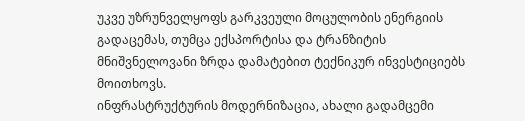უკვე უზრუნველყოფს გარკვეული მოცულობის ენერგიის გადაცემას, თუმცა ექსპორტისა და ტრანზიტის მნიშვნელოვანი ზრდა დამატებით ტექნიკურ ინვესტიციებს მოითხოვს.
ინფრასტრუქტურის მოდერნიზაცია, ახალი გადამცემი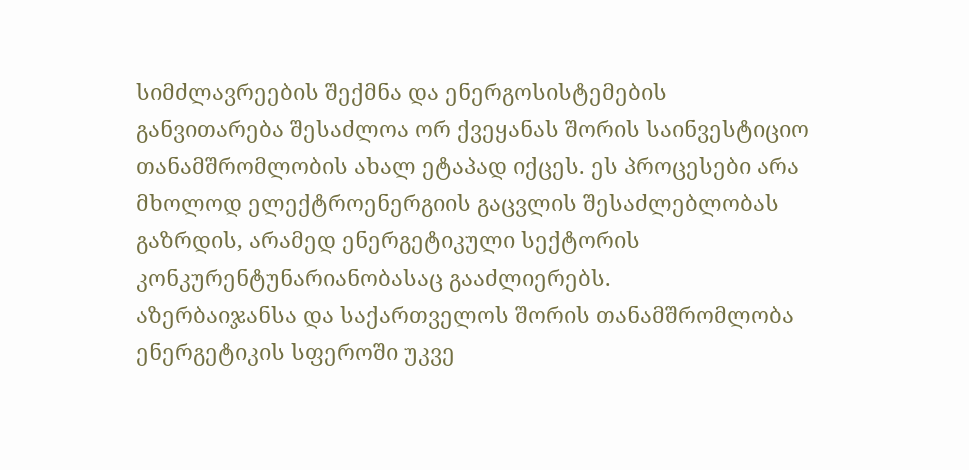სიმძლავრეების შექმნა და ენერგოსისტემების განვითარება შესაძლოა ორ ქვეყანას შორის საინვესტიციო თანამშრომლობის ახალ ეტაპად იქცეს. ეს პროცესები არა მხოლოდ ელექტროენერგიის გაცვლის შესაძლებლობას გაზრდის, არამედ ენერგეტიკული სექტორის კონკურენტუნარიანობასაც გააძლიერებს.
აზერბაიჯანსა და საქართველოს შორის თანამშრომლობა ენერგეტიკის სფეროში უკვე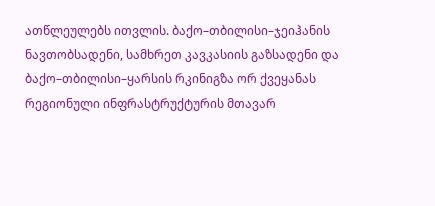ათწლეულებს ითვლის. ბაქო–თბილისი–ჯეიჰანის ნავთობსადენი, სამხრეთ კავკასიის გაზსადენი და ბაქო–თბილისი–ყარსის რკინიგზა ორ ქვეყანას რეგიონული ინფრასტრუქტურის მთავარ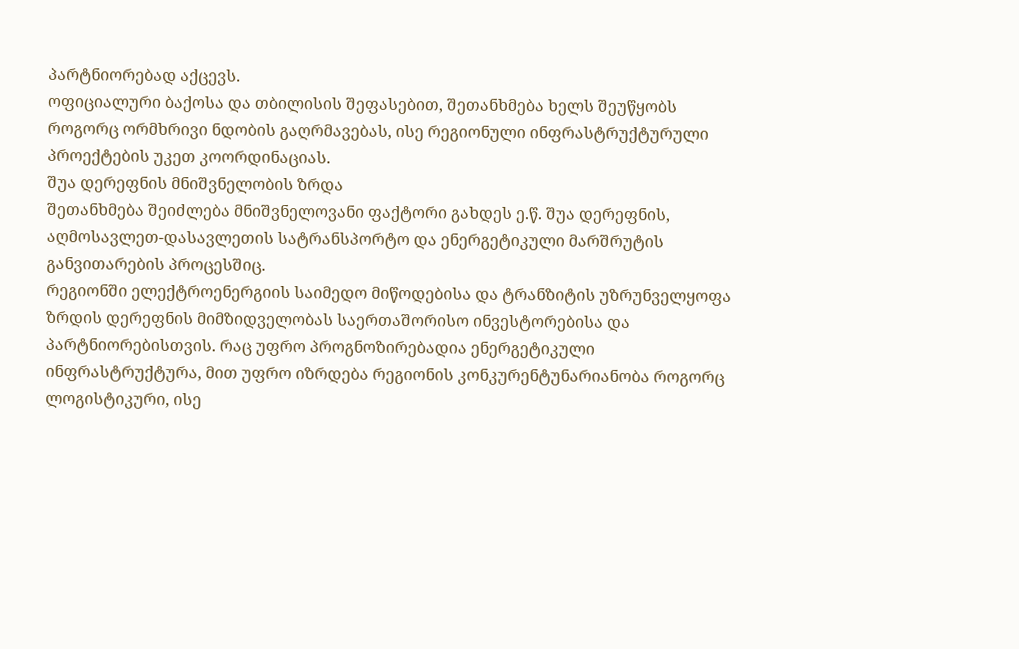პარტნიორებად აქცევს.
ოფიციალური ბაქოსა და თბილისის შეფასებით, შეთანხმება ხელს შეუწყობს როგორც ორმხრივი ნდობის გაღრმავებას, ისე რეგიონული ინფრასტრუქტურული პროექტების უკეთ კოორდინაციას.
შუა დერეფნის მნიშვნელობის ზრდა
შეთანხმება შეიძლება მნიშვნელოვანი ფაქტორი გახდეს ე.წ. შუა დერეფნის, აღმოსავლეთ-დასავლეთის სატრანსპორტო და ენერგეტიკული მარშრუტის განვითარების პროცესშიც.
რეგიონში ელექტროენერგიის საიმედო მიწოდებისა და ტრანზიტის უზრუნველყოფა ზრდის დერეფნის მიმზიდველობას საერთაშორისო ინვესტორებისა და პარტნიორებისთვის. რაც უფრო პროგნოზირებადია ენერგეტიკული ინფრასტრუქტურა, მით უფრო იზრდება რეგიონის კონკურენტუნარიანობა როგორც ლოგისტიკური, ისე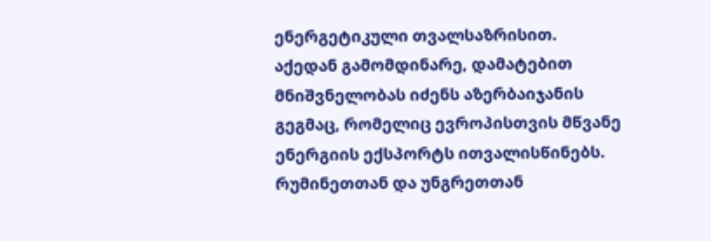ენერგეტიკული თვალსაზრისით.
აქედან გამომდინარე, დამატებით მნიშვნელობას იძენს აზერბაიჯანის გეგმაც, რომელიც ევროპისთვის მწვანე ენერგიის ექსპორტს ითვალისწინებს. რუმინეთთან და უნგრეთთან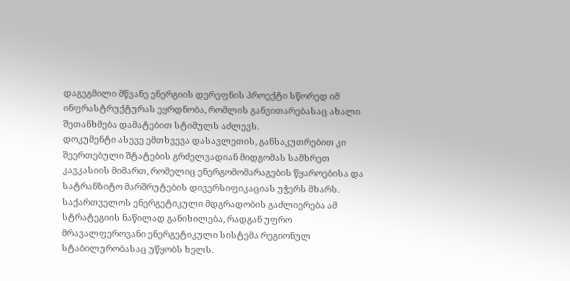დაგეგმილი მწვანე ენერგიის დერეფნის პროექტი სწორედ იმ ინფრასტრუქტურას ეყრდნობა, რომლის განვითარებასაც ახალი შეთანხმება დამატებით სტიმულს აძლევს.
დოკუმენტი ასევე ემთხვევა დასავლეთის, განსაკუთრებით კი შეერთებული შტატების გრძელვადიან მიდგომას სამხრეთ კავკასიის მიმართ, რომელიც ენერგომომარაგების წყაროებისა და სატრანზიტო მარშრუტების დივერსიფიკაციას უჭერს მხარს.
საქართველოს ენერგეტიკული მდგრადობის გაძლიერება ამ სტრატეგიის ნაწილად განიხილება, რადგან უფრო მრავალფეროვანი ენერგეტიკული სისტემა რეგიონულ სტაბილურობასაც უწყობს ხელს.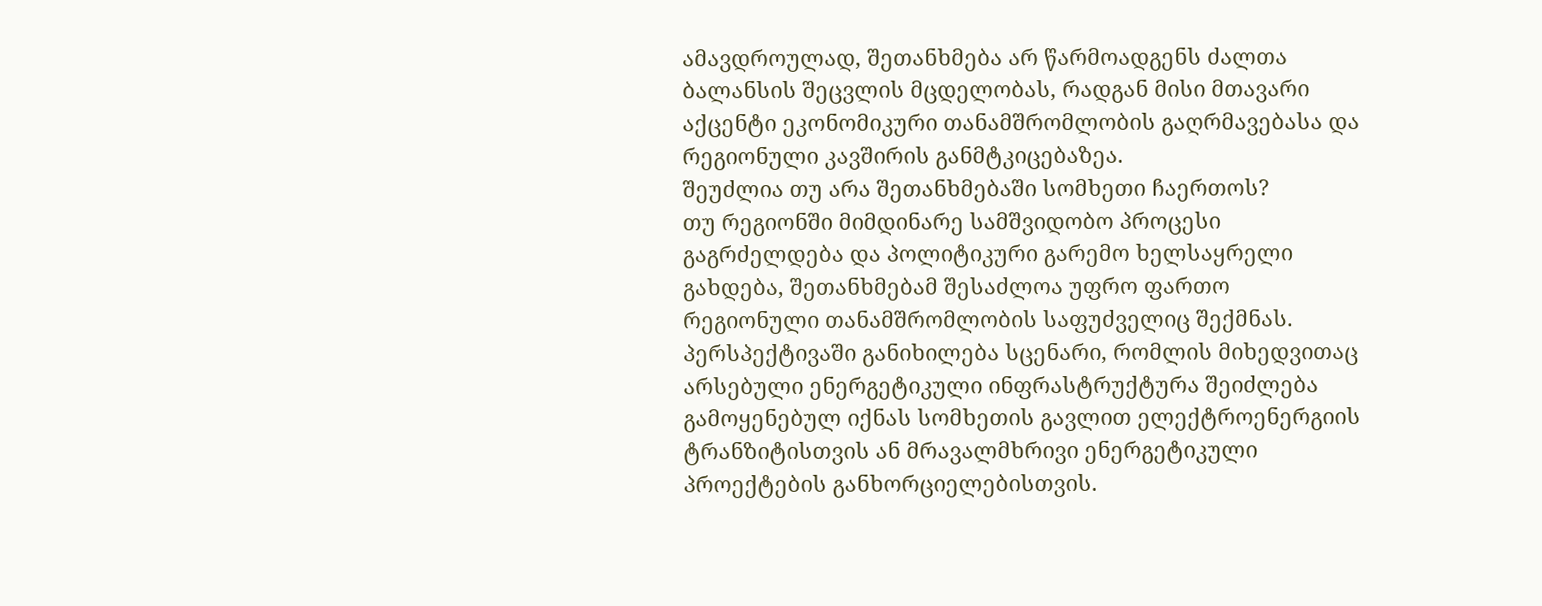ამავდროულად, შეთანხმება არ წარმოადგენს ძალთა ბალანსის შეცვლის მცდელობას, რადგან მისი მთავარი აქცენტი ეკონომიკური თანამშრომლობის გაღრმავებასა და რეგიონული კავშირის განმტკიცებაზეა.
შეუძლია თუ არა შეთანხმებაში სომხეთი ჩაერთოს?
თუ რეგიონში მიმდინარე სამშვიდობო პროცესი გაგრძელდება და პოლიტიკური გარემო ხელსაყრელი გახდება, შეთანხმებამ შესაძლოა უფრო ფართო რეგიონული თანამშრომლობის საფუძველიც შექმნას.
პერსპექტივაში განიხილება სცენარი, რომლის მიხედვითაც არსებული ენერგეტიკული ინფრასტრუქტურა შეიძლება გამოყენებულ იქნას სომხეთის გავლით ელექტროენერგიის ტრანზიტისთვის ან მრავალმხრივი ენერგეტიკული პროექტების განხორციელებისთვის.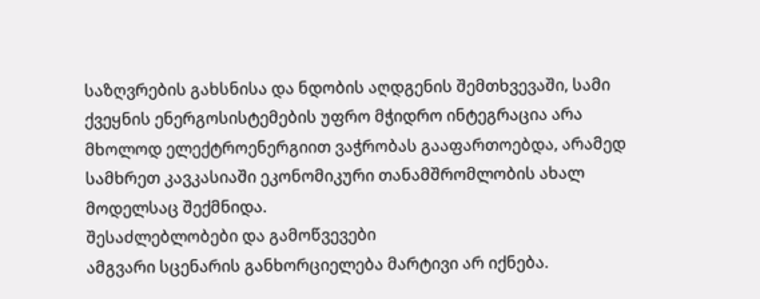საზღვრების გახსნისა და ნდობის აღდგენის შემთხვევაში, სამი ქვეყნის ენერგოსისტემების უფრო მჭიდრო ინტეგრაცია არა მხოლოდ ელექტროენერგიით ვაჭრობას გააფართოებდა, არამედ სამხრეთ კავკასიაში ეკონომიკური თანამშრომლობის ახალ მოდელსაც შექმნიდა.
შესაძლებლობები და გამოწვევები
ამგვარი სცენარის განხორციელება მარტივი არ იქნება.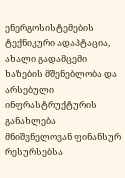ენერგოსისტემების ტექნიკური ადაპტაცია, ახალი გადამცემი ხაზების მშენებლობა და არსებული ინფრასტრუქტურის განახლება მნიშვნელოვან ფინანსურ რესურსებსა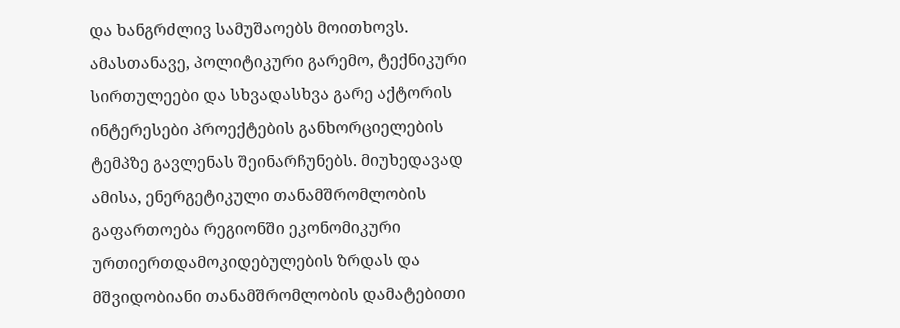და ხანგრძლივ სამუშაოებს მოითხოვს.
ამასთანავე, პოლიტიკური გარემო, ტექნიკური სირთულეები და სხვადასხვა გარე აქტორის ინტერესები პროექტების განხორციელების ტემპზე გავლენას შეინარჩუნებს. მიუხედავად ამისა, ენერგეტიკული თანამშრომლობის გაფართოება რეგიონში ეკონომიკური ურთიერთდამოკიდებულების ზრდას და მშვიდობიანი თანამშრომლობის დამატებითი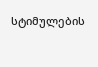სტიმულების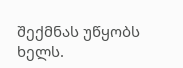შექმნას უწყობს ხელს.